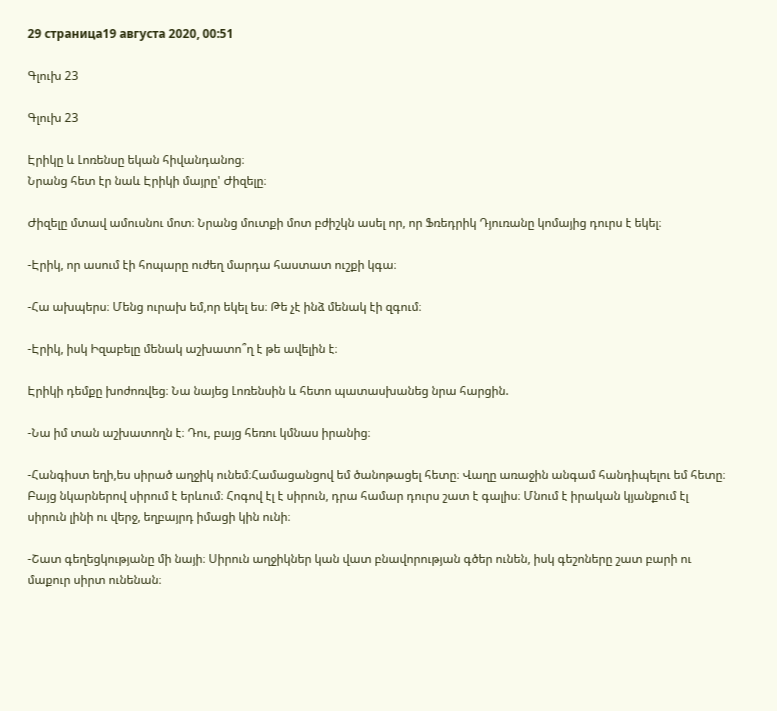29 страница19 августа 2020, 00:51

Գլուխ 23

Գլուխ 23

Էրիկը և Լոռենսը եկան հիվանդանոց։
Նրանց հետ էր նաև Էրիկի մայրը' Ժիզելը։

Ժիզելը մտավ ամուսնու մոտ։ Նրանց մուտքի մոտ բժիշկն ասել որ, որ Ֆռեդրիկ Դյուռանը կոմայից դուրս է եկել։

-Էրիկ, որ ասում էի հոպարը ուժեղ մարդա հաստատ ուշքի կգա։

-Հա ախպերս։ Մենց ուրախ եմ,որ եկել ես։ Թե չէ ինձ մենակ էի զգում։

-Էրիկ, իսկ Իզաբելը մենակ աշխատո՞ղ է թե ավելին է։

Էրիկի դեմքը խոժոռվեց։ Նա նայեց Լոռենսին և հետո պատասխանեց նրա հարցին.

-Նա իմ տան աշխատողն է։ Դու, բայց հեռու կմնաս իրանից։

-Հանգիստ եղի,ես սիրած աղջիկ ունեմ։Համացանցով եմ ծանոթացել հետը։ Վաղը առաջին անգամ հանդիպելու եմ հետը։ Բայց նկարներով սիրում է երևում։ Հոգով էլ է սիրուն, դրա համար դուրս շատ է գալիս։ Մնում է իրական կյանքում էլ սիրուն լինի ու վերջ, եղբայրդ իմացի կին ունի։

-Շատ գեղեցկությանը մի նայի։ Սիրուն աղջիկներ կան վատ բնավորության գծեր ունեն, իսկ գեշոները շատ բարի ու մաքուր սիրտ ունենան։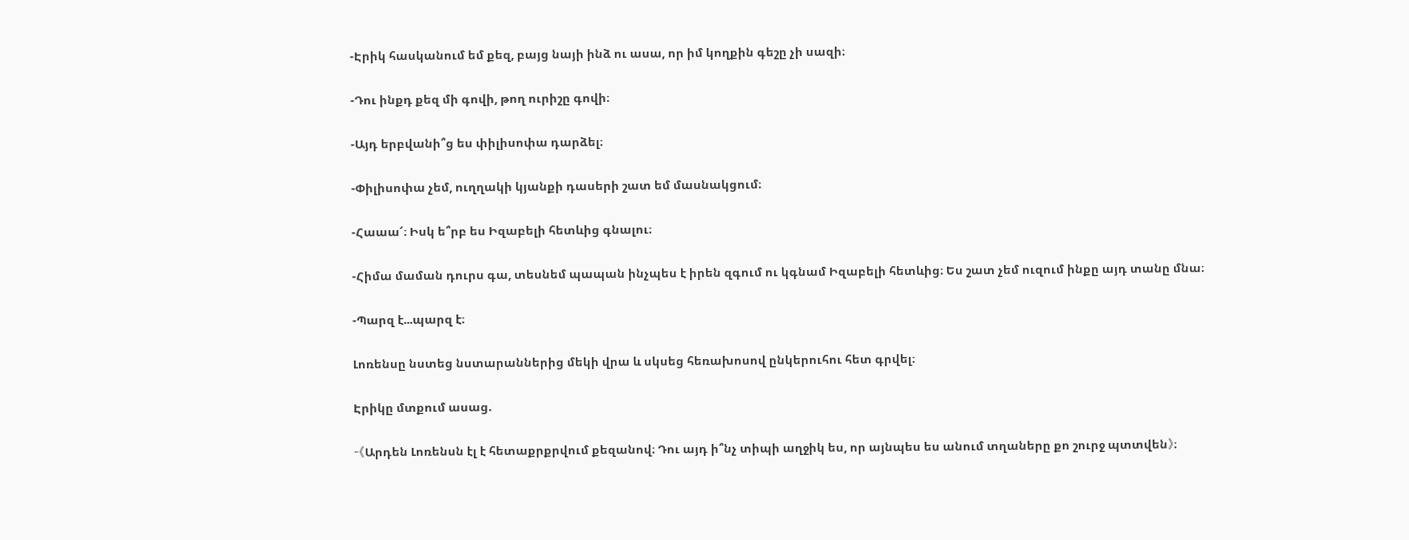-Էրիկ հասկանում եմ քեզ, բայց նայի ինձ ու ասա, որ իմ կողքին գեշը չի սազի։

-Դու ինքդ քեզ մի գովի, թող ուրիշը գովի։

-Այդ երբվանի՞ց ես փիլիսոփա դարձել։

-Փիլիսոփա չեմ, ուղղակի կյանքի դասերի շատ եմ մասնակցում։

-Հաաա՜։ Իսկ ե՞րբ ես Իզաբելի հետևից գնալու։

-Հիմա մաման դուրս գա, տեսնեմ պապան ինչպես է իրեն զգում ու կգնամ Իզաբելի հետևից։ Ես շատ չեմ ուզում ինքը այդ տանը մնա։

-Պարզ է...պարզ է։

Լոռենսը նստեց նստարաններից մեկի վրա և սկսեց հեռախոսով ընկերուհու հետ գրվել։

Էրիկը մտքում ասաց.

-《Արդեն Լոռենսն էլ է հետաքրքրվում քեզանով։ Դու այդ ի՞նչ տիպի աղջիկ ես, որ այնպես ես անում տղաները քո շուրջ պտտվեն》։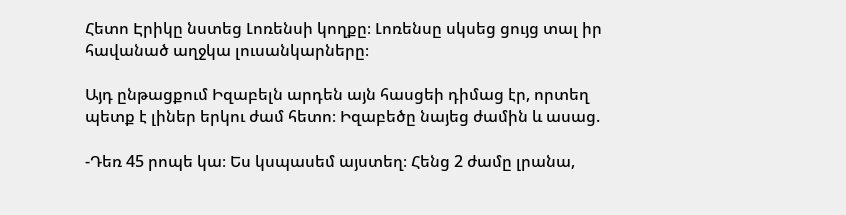Հետո Էրիկը նստեց Լոռենսի կողքը։ Լոռենսը սկսեց ցույց տալ իր հավանած աղջկա լուսանկարները։

Այդ ընթացքում Իզաբելն արդեն այն հասցեի դիմաց էր, որտեղ պետք է լիներ երկու ժամ հետո։ Իզաբեծը նայեց ժամին և ասաց.

-Դեռ 45 րոպե կա։ Ես կսպասեմ այստեղ։ Հենց 2 ժամը լրանա,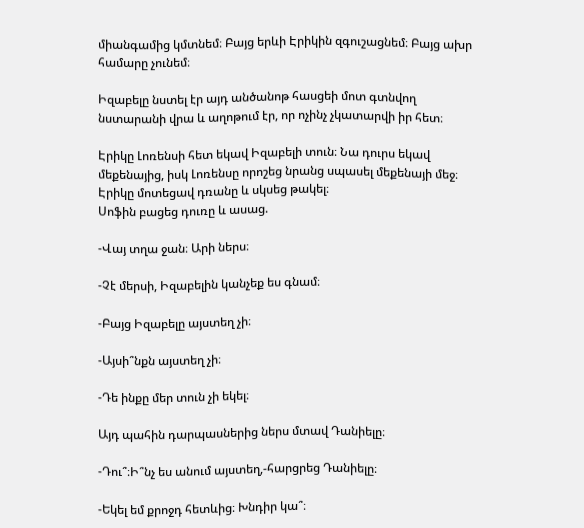միանգամից կմտնեմ։ Բայց երևի Էրիկին զգուշացնեմ։ Բայց ախր համարը չունեմ։

Իզաբելը նստել էր այդ անծանոթ հասցեի մոտ գտնվող նստարանի վրա և աղոթում էր, որ ոչինչ չկատարվի իր հետ։

Էրիկը Լոռենսի հետ եկավ Իզաբելի տուն։ Նա դուրս եկավ մեքենայից, իսկ Լոռենսը որոշեց նրանց սպասել մեքենայի մեջ։ Էրիկը մոտեցավ դռանը և սկսեց թակել։
Սոֆին բացեց դուռը և ասաց.

-Վայ տղա ջան։ Արի ներս։

-Չէ մերսի, Իզաբելին կանչեք ես գնամ։

-Բայց Իզաբելը այստեղ չի։

-Այսի՞նքն այստեղ չի։

-Դե ինքը մեր տուն չի եկել։

Այդ պահին դարպասներից ներս մտավ Դանիելը։

-Դու՞։Ի՞նչ ես անում այստեղ,-հարցրեց Դանիելը։

-Եկել եմ քրոջդ հետևից։ Խնդիր կա՞։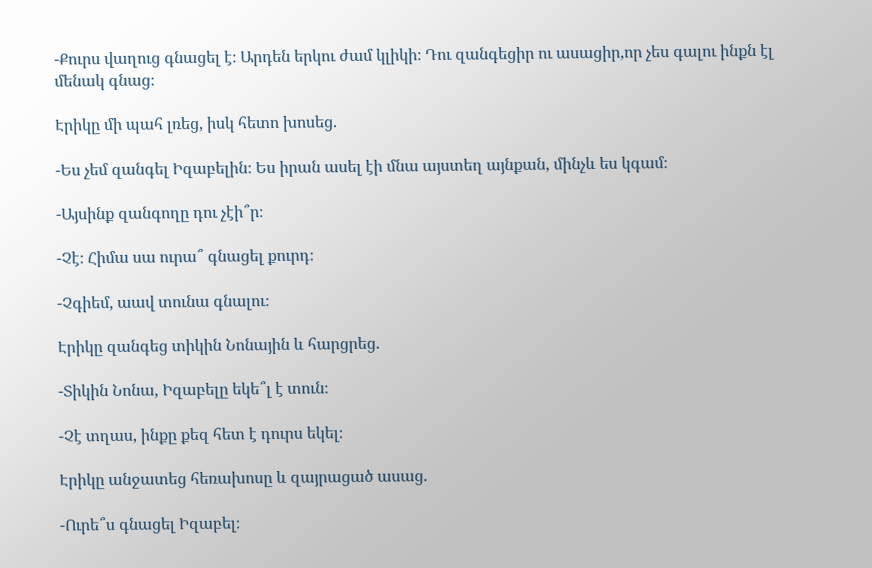-Քուրս վաղուց գնացել է։ Արդեն երկու ժամ կլիկի։ Դու զանգեցիր ու ասացիր,որ չես գալու ինքն էլ մենակ գնաց։

Էրիկը մի պահ լռեց, իսկ հետո խոսեց.

-Ես չեմ զանգել Իզաբելին։ Ես իրան ասել էի մնա այստեղ այնքան, մինչև ես կգամ։

-Այսինք զանգողը դու չէի՞ր։

-Չէ։ Հիմա սա ուրա՞ գնացել քուրդ։

-Չգիեմ, աավ տունա գնալու։

Էրիկը զանգեց տիկին Նոնային և հարցրեց.

-Տիկին Նոնա, Իզաբելը եկե՞լ է տուն։

-Չէ տղաս, ինքը քեզ հետ է դուրս եկել։

Էրիկը անջատեց հեռախոսը և զայրացած ասաց.

-Ուրե՞ս գնացել Իզաբել։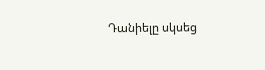Դանիելը սկսեց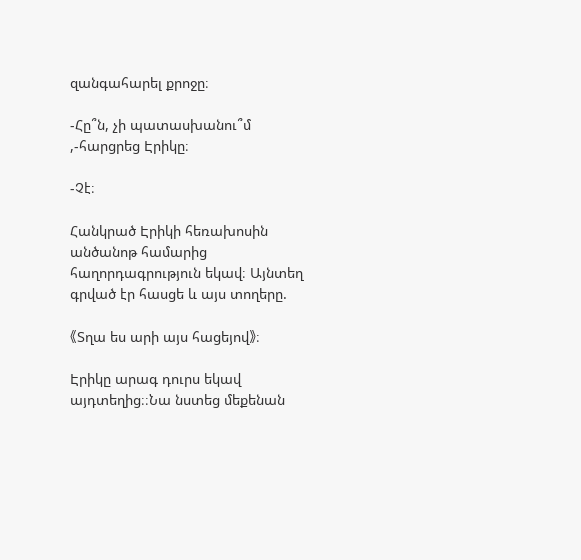զանգահարել քրոջը։

-Հը՞ն, չի պատասխանու՞մ ,-հարցրեց Էրիկը։

-Չէ։

Հանկրած Էրիկի հեռախոսին անծանոթ համարից  հաղորդագրություն եկավ։ Այնտեղ գրված էր հասցե և այս տողերը.

《Տղա ես արի այս հացեյով》։

Էրիկը արագ դուրս եկավ այդտեղից։։Նա նստեց մեքենան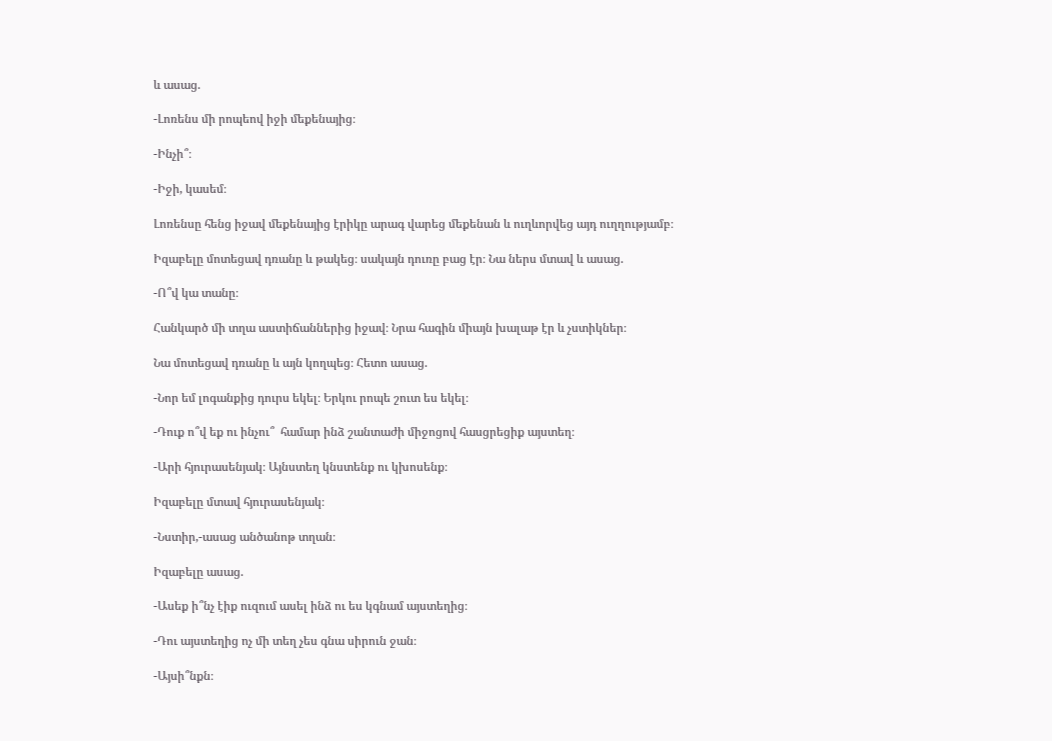և ասաց.

-Լոռենս մի րոպեով իջի մեքենայից։

-Ինչի՞։

-Իջի, կասեմ։

Լոռենսը հենց իջավ մեքենայից էրիկը արագ վարեց մեքենան և ուղևորվեց այդ ուղղությամբ։

Իզաբելը մոտեցավ դռանը և թակեց։ սակայն դուռը բաց էր։ Նա ներս մտավ և ասաց.

-Ո՞վ կա տանը։

Հանկարծ մի տղա աստիճաններից իջավ։ Նրա հագին միայն խալաթ էր և չստիկներ։

Նա մոտեցավ դռանը և այն կողպեց։ Հետո ասաց.

-Նոր եմ լոգանքից դուրս եկել։ Երկու րոպե շուտ ես եկել։

-Դուք ո՞վ եք ու ինչու՞  համար ինձ շանտաժի միջոցով հասցրեցիք այստեղ։

-Արի հյուրասենյակ։ Այնստեղ կնստենք ու կխոսենք։

Իզաբելը մտավ հյուրասենյակ։

-Նստիր,-ասաց անծանոթ տղան։

Իզաբելը ասաց.

-Ասեք ի՞նչ էիք ուզում ասել ինձ ու ես կգնամ այստեղից։

-Դու այստեղից ոչ մի տեղ չես գնա սիրուն ջան։

-Այսի՞նքն։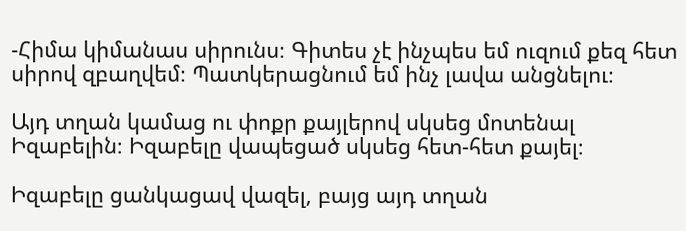-Հիմա կիմանաս սիրունս։ Գիտես չէ ինչպես եմ ուզում քեզ հետ սիրով զբաղվեմ։ Պատկերացնում եմ ինչ լավա անցնելու։

Այդ տղան կամաց ու փոքր քայլերով սկսեց մոտենալ Իզաբելին։ Իզաբելը վապեցած սկսեց հետ-հետ քայել։

Իզաբելը ցանկացավ վազել, բայց այդ տղան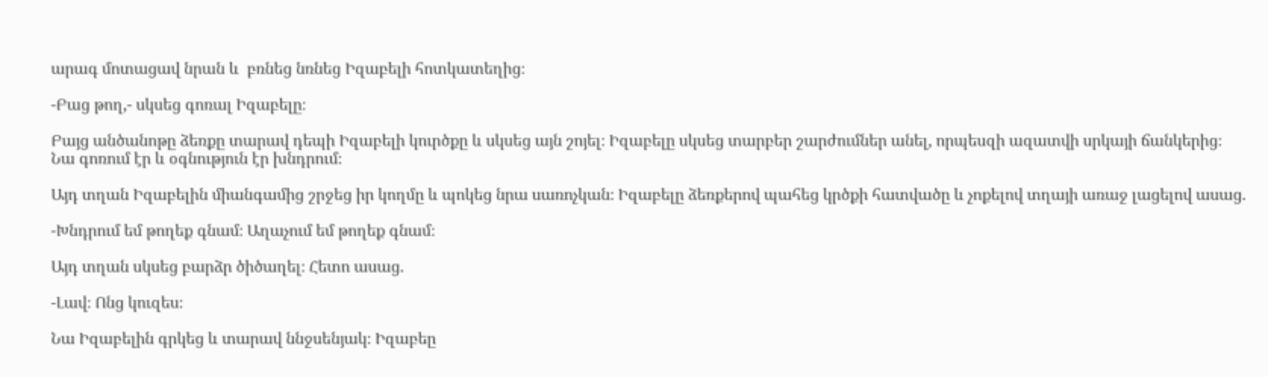արագ մոտացավ նրան և  բռնեց նռնեց Իզաբելի հոտկատեղից։

-Բաց թող,- սկսեց գոռալ Իզաբելը։

Բայց անծանոթը ձեռքը տարավ դեպի Իզաբելի կուրծքը և սկսեց այն շոյել։ Իզաբելը սկսեց տարբեր շարժումներ անել, որպեսզի ազատվի սրկայի ճանկերից։ Նա գոռում էր և օգնություն էր խնդրում։

Այդ տղան Իզաբելին միանգամից շրջեց իր կողմը և պոկեց նրա սառոչկան։ Իզաբելը ձեռքերով պահեց կրծքի հատվածը և չոքելով տղայի առաջ լացելով ասաց.

-Խնդրում եմ թողեք գնամ։ Աղաչում եմ թողեք գնամ։

Այդ տղան սկսեց բարձր ծիծաղել։ Հետո ասաց.

-Լավ։ Ոնց կուզես։

Նա Իզաբելին գրկեց և տարավ ննջսենյակ։ Իզաբեը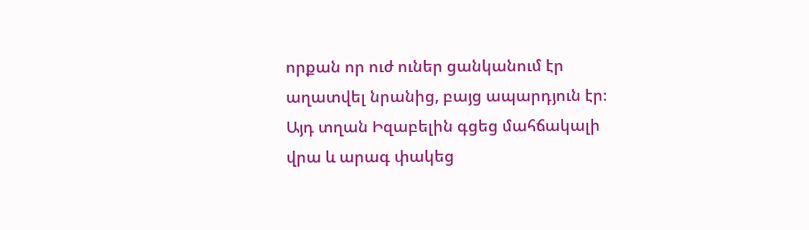որքան որ ուժ ուներ ցանկանում էր աղատվել նրանից, բայց ապարդյուն էր։ Այդ տղան Իզաբելին գցեց մահճակալի վրա և արագ փակեց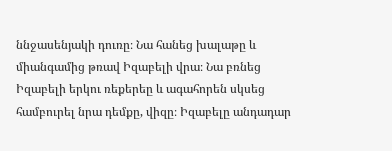ննջասենյակի դուռը։ Նա հանեց խալաթը և միանգամից թռավ Իզաբելի վրա։ Նա բռնեց Իզաբելի երկու ռեքերեը և ագահորեն սկսեց համբուրել նրա դեմքը, վիզը։ Իզաբելը անդադար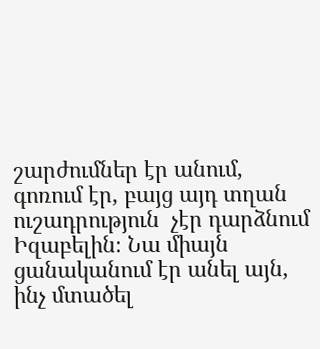շարժումներ էր անում, գոռում էր, բայց այդ տղան ուշադրություն  չէր դարձնում Իզաբելին։ Նա միայն ցանականում էր անել այն, ինչ մտածել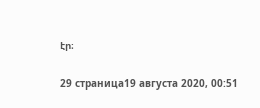էր։

29 страница19 августа 2020, 00:51